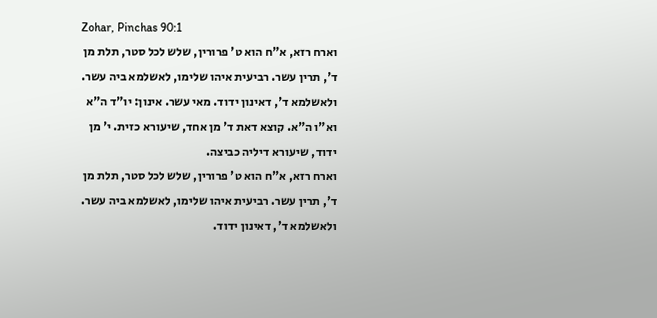Zohar, Pinchas 90:1
וארח רזא, א"ח הוא ט' פרורין, שלש לכל סטר, תלת מן ד', תרין עשר. רביעית איהו שלימו, לאשלמא ביה עשר. ולאשלמא ד', דאינון ידוד. מאי עשר. אינון: יו"ד ה"א וא"ו ה"א. קוצא דאת ד' מן אחד, שיעורא כזית. י' מן ידוד, שיעורא דיליה כביצה.
וארח רזא, א"ח הוא ט' פרורין, שלש לכל סטר, תלת מן ד', תרין עשר. רביעית איהו שלימו, לאשלמא ביה עשר. ולאשלמא ד', דאינון ידוד.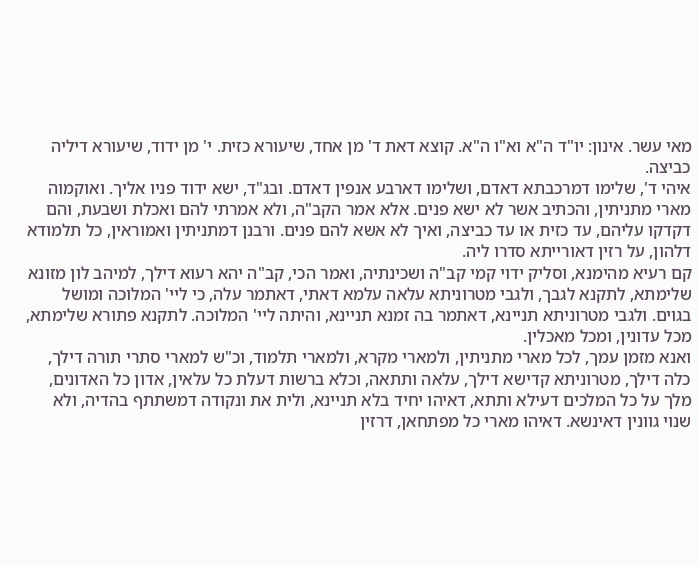מאי עשר. אינון: יו"ד ה"א וא"ו ה"א. קוצא דאת ד' מן אחד, שיעורא כזית. י' מן ידוד, שיעורא דיליה כביצה.
איהי ד', שלימו דמרכבתא דאדם, ושלימו דארבע אנפין דאדם. ובג"ד, ישא ידוד פניו אליך. ואוקמוה מארי מתניתין, והכתיב אשר לא ישא פנים. אלא אמר הקב"ה, ולא אמרתי להם ואכלת ושבעת, והם דקדקו עליהם, עד כזית או עד כביצה, ואיך לא אשא להם פנים. ורבנן דמתניתין ואמוראין, כל תלמודא דלהון, על רזין דאורייתא סדרו ליה.
קם רעיא מהימנא, וסליק ידוי קמי קב"ה ושכינתיה, ואמר הכי, קב"ה יהא רעוא דילך, למיהב לון מזונא שלימתא, לתקנא לגבך, ולגבי מטרוניתא עלאה עלמא דאתי, דאתמר עלה, כי ליי' המלוכה ומושל בגוים. ולגבי מטרוניתא תניינא, דאתמר בה זמנא תניינא, והיתה ליי' המלוכה. לתקנא פתורא שלימתא, מכל עדונין, ומכל מאכלין.
ואנא מזמן עמך, לכל מארי מתניתין, ולמארי מקרא, ולמארי תלמוד, וכ"ש למארי סתרי תורה דילך, כלה דילך, מטרוניתא קדישא דילך, עלאה ותתאה, וכלא ברשות דעלת כל עלאין, אדון כל האדונים, מלך על כל המלכים דעילא ותתא, דאיהו יחיד בלא תניינא, ולית את ונקודה דמשתתף בהדיה, ולא שנוי גוונין דאינשא. דאיהו מארי כל מפתחאן, דרזין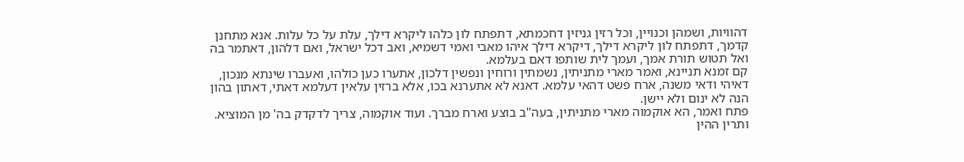דהוויות, ושמהן וכנויין, וכל רזין גניזין דחכמתא, דתפתח לון כלהו ליקרא דילך, עלת על כל עלות. אנא מתחנן קדמך, דתפתח לון ליקרא דילך, דיקרא דילך איהו מאבי ואמי דשמיא, ואב דכל ישראל, ואם דלהון, דאתמר בה ואל תטוש תורת אמך, ועמך לית שותפו דאם בעלמא.
קם זמנא תניינא, ואמר מארי מתניתין, נשמתין ורוחין ונפשין דלכון, אתערו כען כולהו, ואעברו שינתא מנכון, דאיהי ודאי משנה, ארח פשט דהאי עלמא. דאנא לא אתערנא בכו, אלא ברזין עלאין דעלמא דאתי, דאתון בהון הנה לא ינום ולא יישן.
פתח ואמר, הא אוקמוה מארי מתניתין, בעה"ב בוצע וארח מברך. ועוד אוקמוה, צריך לדקדק בה' מן המוציא. ותרין ההין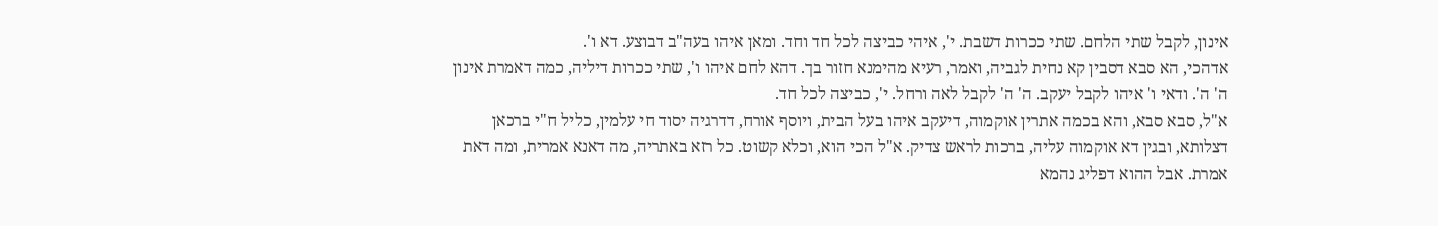אינון, לקבל שתי הלחם. שתי ככרות דשבת. י', איהי כביצה לכל חד וחד. ומאן איהו בעה"ב דבוצע. דא ו'.
אדהכי, הא סבא דסבין קא נחית לגביה, ואמר, רעיא מהימנא חזור בך. דהא לחם איהו ו', שתי ככרות דיליה, כמה דאמרת אינון ה' ה'. ודאי ו' איהו לקבל יעקב. ה' ה' לקבל לאה ורחל. י', כביצה לכל חד.
א"ל, סבא סבא, והא בכמה אתרין אוקמוה, דיעקב איהו בעל הבית, ויוסף אורח, דדרגיה יסוד חי עלמין, כליל ח"י ברכאן דצלותא, ובגין דא אוקמוה עליה, ברכות לראש צדיק. א"ל הכי הוא, וכלא קשוט. כל רזא באתריה, מה דאנא אמרית, ומה דאת אמרת. אבל ההוא דפליג נהמא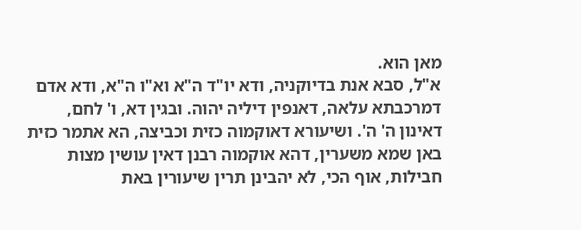מאן הוא.
א"ל, סבא אנת בדיוקניה, ודא יו"ד ה"א וא"ו ה"א, ודא אדם דמרכבתא עלאה, דאנפין דיליה יהוה. ובגין דא, ו' לחם, דאינון ה' ה'. ושיעורא דאוקמוה כזית וכביצה, הא אתמר כזית באן שמא משערין, דהא אוקמוה רבנן דאין עושין מצות חבילות, אוף הכי, לא יהבינן תרין שיעורין באת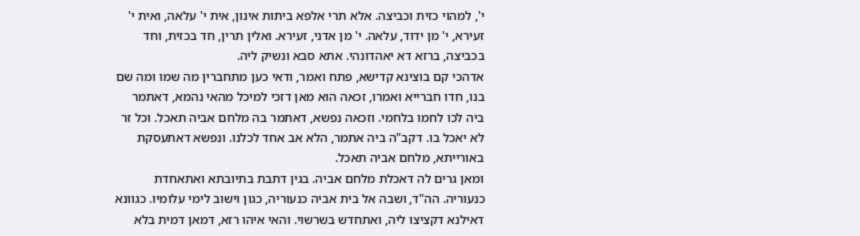י', למהוי כזית וכביצה. אלא תרי אלפא ביתות אינון, אית י' עלאה, ואית י' זעירא, י' מן ידוד, עלאה. י' מן אדני, זעירא. ואלין תרין, חד בכזית, וחד בכביצה, ברזא דא יאהדונהי. אתא סבא ונשיק ליה.
אדהכי קם בוצינא קדישא, פתח ואמר, ודאי כען מתחברין מה שמו ומה שם בנו, חדו חברייא ואמרו, זכאה הוא מאן דזכי למיכל מהאי נהמא, דאתמר ביה לכו לחמו בלחמי. וזכאה נפשא, דאתמר בה מלחם אביה תאכל. וכל זר לא יאכל בו. דקב"ה ביה אתמר, הלא אב אחד לכלנו. ונפשא דאתעסקת באורייתא, מלחם אביה תאכל.
ומאן גרים לה דאכלת מלחם אביה. בגין דתבת בתיובתא ואתאחדת כנעוריה. הה"ד, ושבה אל בית אביה כנעוריה, כגון וישוב לימי עלומיו. כגוונא דאילנא דקציצו ליה, ואתחדש בשרשוי. והאי איהו רזא, דמאן דמית בלא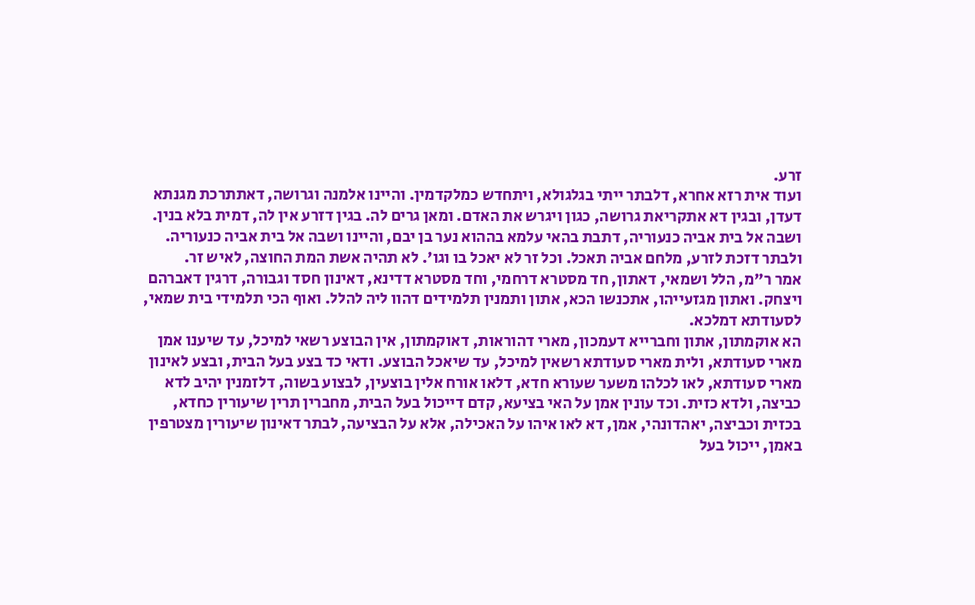זרע.
ועוד אית רזא אחרא, דלבתר ייתי בגלגולא, ויתחדש כמלקדמין. והיינו אלמנה וגרושה, דאתתרכת מגנתא דעדן, ובגין דא אתקריאת גרושה, כגון ויגרש את האדם. ומאן גרים לה. בגין דזרע אין לה, דמית בלא בנין. ושבה אל בית אביה כנעוריה, דתבת בהאי עלמא בההוא נער בן יבם, והיינו ושבה אל בית אביה כנעוריה. ולבתר דזכת לזרע, מלחם אביה תאכל. וכל זר לא יאכל בו וגו'. לא תהיה אשת המת החוצה, לאיש זר.
אמר ר"מ, הלל ושמאי, דאתון, חד מסטרא דרחמי, וחד מסטרא דדינא, דאינון חסד וגבורה, דרגין דאברהם ויצחק. ואתון מגזעייהו, אתכנשו הכא, אתון ותמנין תלמידים דהוו ליה להלל. ואוף הכי תלמידי בית שמאי, לסעודתא דמלכא.
הא אוקמתון, אתון וחברייא דעמכון, מארי דהוראות, דאוקמתון, אין הבוצע רשאי למיכל, עד שיענו אמן מארי סעודתא, ולית מארי סעודתא רשאין למיכל, עד שיאכל הבוצע. ודאי כד בצע בעל הבית, ובצע לאינון מארי סעודתא, לאו לכלהו משער שעורא חדא, דלאו אורח אלין בוצעין, לבצוע בשוה, דלזמנין יהיב לדא כביצה, ולדא כזית. וכד עונין אמן על האי בציעא, קדם דייכול בעל הבית, מחברין תרין שיעורין כחדא, בכזית וכביצה, יאהדונהי, אמן, דא לאו איהו על האכילה, אלא על הבציעה, לבתר דאינון שיעורין מצטרפין באמן, ייכול בעל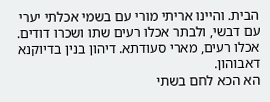הבית. והיינו אריתי מורי עם בשמי אכלתי יערי עם דבשי, ולבתר אכלו רעים שתו ושכרו דודים. אכלו רעים, מארי סעודתא. דיהון בנין בדיוקנא דאבוהון.
הא הכא לחם בשתי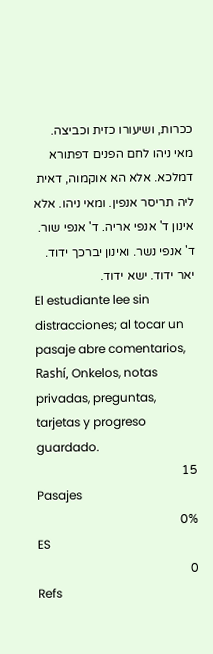ככרות, ושיעורו כזית וכביצה. מאי ניהו לחם הפנים דפתורא דמלכא. אלא הא אוקמוה, דאית ליה תריסר אנפין. ומאי ניהו. אלא אינון ד' אנפי אריה. ד' אנפי שור. ד' אנפי נשר. ואינון יברכך ידוד. יאר ידוד. ישא ידוד.
El estudiante lee sin distracciones; al tocar un pasaje abre comentarios, Rashí, Onkelos, notas privadas, preguntas, tarjetas y progreso guardado.
15
Pasajes
0%
ES
0
Refs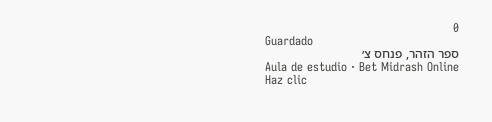0
Guardado
ספר הזהר, פנחס צ׳
Aula de estudio · Bet Midrash Online
Haz clic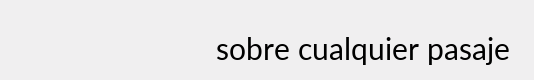sobre cualquier pasaje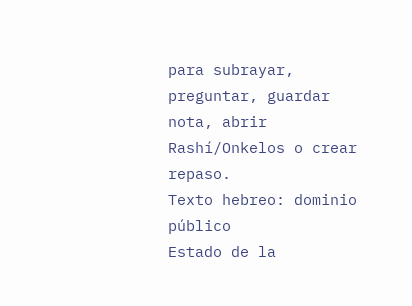para subrayar, preguntar, guardar nota, abrir Rashí/Onkelos o crear repaso.
Texto hebreo: dominio público
Estado de la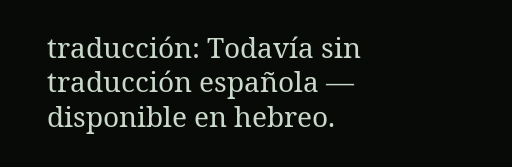traducción: Todavía sin traducción española — disponible en hebreo.